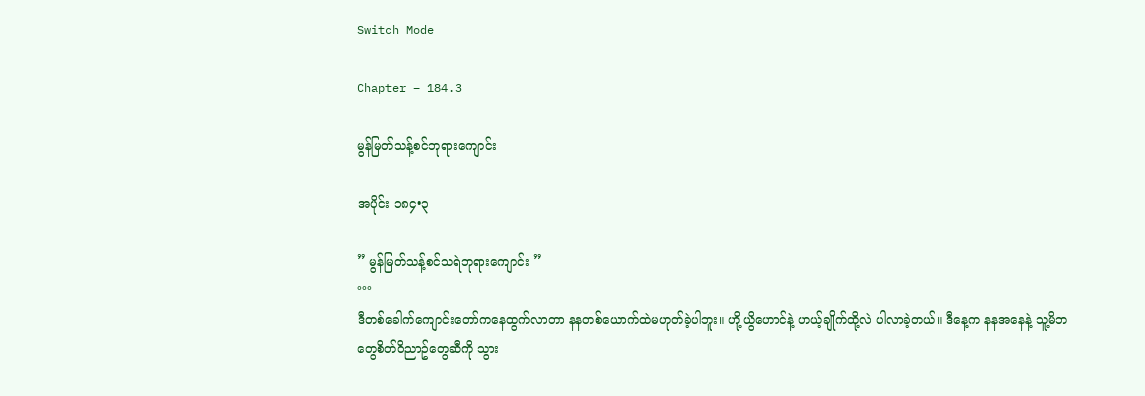Switch Mode

Chapter – 184.3

မွန်မြတ်သန့်စင်ဘုရားကျောင်း

အပိုင်း ၁၈၄•၃

” မွန်မြတ်သန့်စင်သရဲဘုရားကျောင်း ”
°°°
ဒီတစ်ခေါက်ကျောင်းတော်ကနေထွက်လာတာ နနတစ်ယောက်ထဲမဟုတ်ခဲ့ပါဘူး။ ဟို့ယွိဟောင်နဲ့ ဟယ့်ချိုက်ထို့လဲ ပါလာခဲ့တယ်။ ဒီနေ့က နနအနေနဲ့ သူ့မိဘတွေစိတ်၀ိညာဥ်တွေဆီကို သွား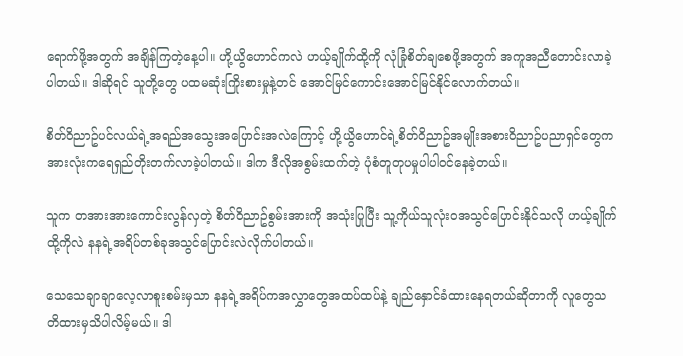ရောက်ဖို့အတွက် အချိန်ကြတဲ့နေ့ပါ။ ဟို့ယွိဟောင်ကလဲ ဟယ့်ချိုက်ထို့ကို လုံခြုံစိတ်ချစေဖို့အတွက် အကူအညီတောင်းလာခဲ့ပါတယ်။ ဒါဆိုရင် သူတို့တွေ ပထမဆုံးကြိုးစားမှုနဲ့တင် အောင်မြင်ကောင်းအောင်မြင်နိုင်လောက်တယ်။

စိတ်၀ိညာဥ်ပင်လယ်ရဲ့အရည်အသွေးအပြောင်းအလဲကြောင့် ဟို့ယွိဟောင်ရဲ့စိတ်၀ိညာဥ်အမျိုးအစား၀ိညာဥ်ပညာရှင်တွေက အားလုံးကရေရှည်တိုးတက်လာခဲ့ပါတယ်။ ဒါက ဒီလိုအစွမ်းထက်တဲ့ ပုံစံတူတုပမှုပါပါ၀င်နေခဲ့တယ်။

သူက တအားအားကောင်းလွန်လှတဲ့ စိတ်၀ိညာဥ်စွမ်းအားကို အသုံးပြုပြီး သူ့ကိုယ်သူလုံး၀အသွင်ပြောင်းနိုင်သလို ဟယ့်ချိုက်ထို့ကိုလဲ နနရဲ့အရိပ်တစ်ခုအသွင်ပြောင်းလဲလိုက်ပါတယ်။

သေသေချာချာလေ့လာစူးစမ်းမှသာ နနရဲ့အရိပ်ကအလွှာတွေအထပ်ထပ်နဲ့ ချည်နှောင်ခံထားနေရတယ်ဆိုတာကို လူတွေသတိထားမှသိပါလိမ့်မယ်။ ဒါ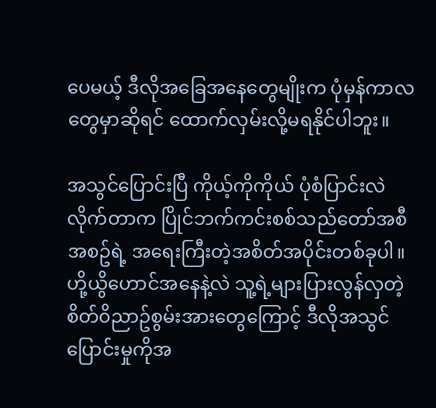ပေမယ့် ဒီလိုအခြေအနေတွေမျိုးက ပုံမှန်ကာလတွေမှာဆိုရင် ထောက်လှမ်းလို့မရနိုင်ပါဘူး။

အသွင်ပြောင်းပြီ ကိုယ့်ကိုကိုယ် ပုံစံပြာင်းလဲလိုက်တာက ပြိုင်ဘက်ကင်းစစ်သည်တော်အစီအစဥ်ရဲ့ အရေးကြီးတဲ့အစိတ်အပိုင်းတစ်ခုပါ။ ဟို့ယွိဟောင်အနေနဲ့လဲ သူ့ရဲ့များပြားလွန်လှတဲ့ စိတ်၀ိညာဥ်စွမ်းအားတွေကြောင့် ဒီလိုအသွင်ပြောင်းမှုကိုအ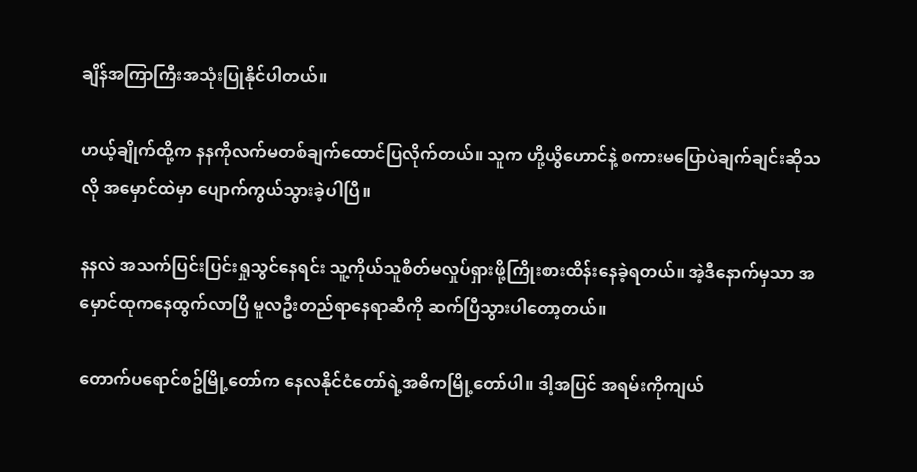ချိန်အကြာကြီးအသုံးပြုနိုင်ပါတယ်။

ဟယ့်ချိုက်ထို့က နနကိုလက်မတစ်ချက်ထောင်ပြလိုက်တယ်။ သူက ဟို့ယွိဟောင်နဲ့ စကားမပြောပဲချက်ချင်းဆိုသလို အမှောင်ထဲမှာ ပျောက်ကွယ်သွားခဲ့ပါပြီ။

နနလဲ အသက်ပြင်းပြင်းရှုသွင်နေရင်း သူ့ကိုယ်သူစိတ်မလှုပ်ရှားဖို့ကြိုးစားထိန်းနေခဲ့ရတယ်။ အဲ့ဒီနောက်မှသာ အမှောင်ထုကနေထွက်လာပြီ မူလဦးတည်ရာနေရာဆီကို ဆက်ပြီသွားပါတော့တယ်။

တောက်ပရောင်စဥ်မြို့တော်က နေလနိုင်ငံတော်ရဲ့အဓိကမြို့တော်ပါ။ ဒါ့အပြင် အရမ်းကိုကျယ်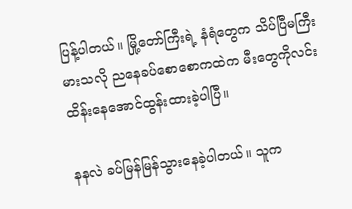ပြန့်ပါတယ်။ မြို့တော်ကြီးရဲ့ နံရံတွေက သိပ်ပြီမကြီးမားသလို ညနေခပ်စောစောကထဲက မီးတွေကိုလင်းထိန်းနေအောင်ထွန်းထားခဲ့ပါပြီ။

နနလဲ ခပ်မြန်မြန်သွားနေခဲ့ပါတယ်။ သူက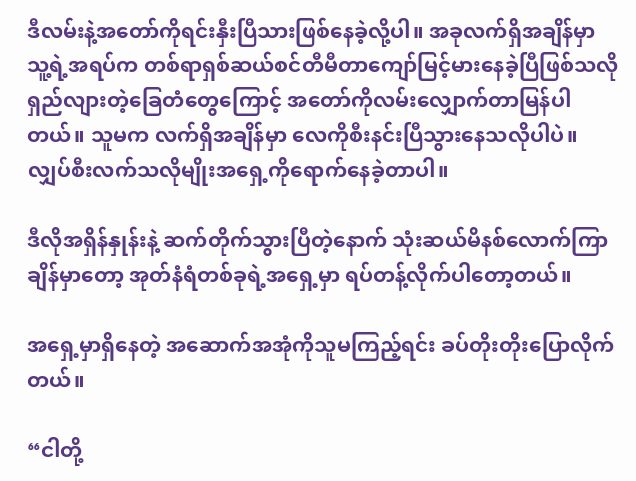ဒီလမ်းနဲ့အတော်ကိုရင်းနှီးပြီသားဖြစ်နေခဲ့လို့ပါ။ အခုလက်ရှိအချိန်မှာ သူ့ရဲ့အရပ်က တစ်ရာရှစ်ဆယ်စင်တီမီတာကျော်မြင့်မားနေခဲ့ပြီဖြစ်သလို ရှည်လျားတဲ့ခြေတံတွေကြောင့် အတော်ကိုလမ်းလျှောက်တာမြန်ပါတယ်။ သူမက လက်ရှိအချိန်မှာ လေကိုစီးနင်းပြီသွားနေသလိုပါပဲ။ လျှပ်စီးလက်သလိုမျိုးအရှေ့ကိုရောက်နေခဲ့တာပါ။

ဒီလိုအရှိန်နှုန်းနဲ့ ဆက်တိုက်သွားပြီတဲ့နောက် သုံးဆယ်မိနစ်လောက်ကြာချိန်မှာတော့ အုတ်နံရံတစ်ခုရဲ့အရှေ့မှာ ရပ်တန့်လိုက်ပါတော့တယ်။

အရှေ့မှာရှိနေတဲ့ အဆောက်အအုံကိုသူမကြည့်ရင်း ခပ်တိုးတိုးပြောလိုက်တယ်။

“ငါတို့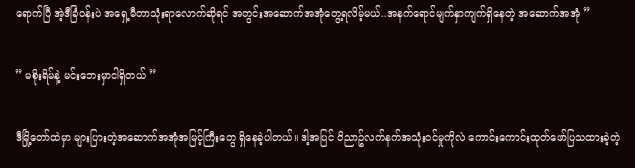ရောက်ပြီ အဲ့ဒီခြံ၀န်းပဲ အရှေ့မီတာသုံးရာလောက်ဆိုရင် အတွင်းအဆောက်အအုံတွေ့ရလိမ့်မယ်..အနက်ရောင်မျက်နှာကျက်ရှိနေတဲ့ အဆောက်အအုံ ”

” မစိုးရိမ်နဲ့ မင်းဘေးမှာငါရှိတယ် ”

ဒီမြို့တော်ထဲမှာ များပြားတဲ့အဆောက်အအုံအမြင့်ကြီးတွေ ရှိနေခဲ့ပါတယ်။ ဒါ့အပြင် ၀ိညာဥ်လက်နက်အသုံး၀င်မှုကိုလဲ ကောင်းကောင်းထုတ်ဖော်ပြသထားခဲ့တဲ့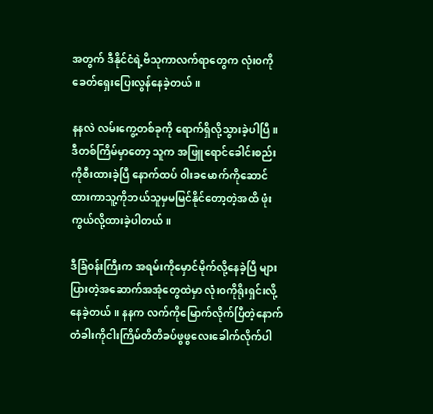အတွက် ဒီနိုင်ငံရဲ့ဗိသုကာလက်ရာတွေက လုံး၀ကို ခေတ်ရှေးပြေးလွန်နေခဲ့တယ်။

နနလဲ လမ်းကွေ့တစ်ခုကို ရောက်ရှိလို့သွားခဲ့ပါပြီ။ ဒီတစ်ကြိမ်မှာတော့ သူက အဖြူရောင်ခေါင်းစည်းကိုစီးထားခဲ့ပြီ နောက်ထပ် ၀ါးခမောက်ကိုဆောင်ထားကာသူ့ကိုဘယ်သူမှမမြင်နိုင်တော့တဲ့အထိ ဖုံးကွယ်လို့ထားခဲ့ပါတယ်။

ဒီခြံ၀န်းကြီးက အရမ်းကိုမှောင်မိုက်လို့နေခဲ့ပြီ များပြားတဲ့အဆောက်အအုံတွေထဲမှာ လုံး၀ကိုရိုးရှင်းလို့နေခဲ့တယ်။ နနက လက်ကိုမြောက်လိုက်ပြီတဲ့နောက် တံခါးကိုငါးကြိမ်တိတိခပ်ဖွဖွလေးခေါက်လိုက်ပါ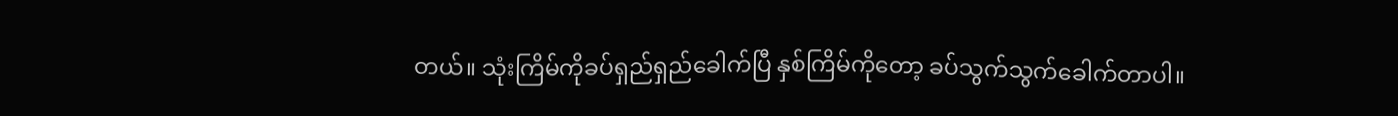တယ်။ သုံးကြိမ်ကိုခပ်ရှည်ရှည်ခေါက်ပြီ နှစ်ကြိမ်ကိုတော့ ခပ်သွက်သွက်ခေါက်တာပါ။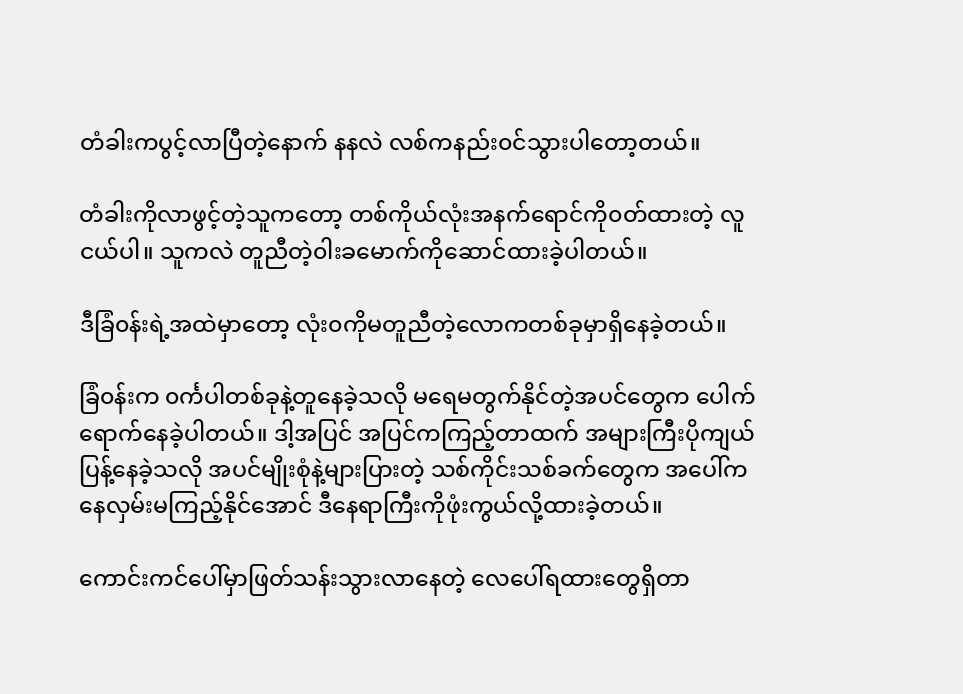တံခါးကပွင့်လာပြီတဲ့နောက် နနလဲ လစ်ကနည်း၀င်သွားပါတော့တယ်။

တံခါးကိုလာဖွင့်တဲ့သူကတော့ တစ်ကိုယ်လုံးအနက်ရောင်ကို၀တ်ထားတဲ့ လူငယ်ပါ။ သူကလဲ တူညီတဲ့၀ါးခမောက်ကိုဆောင်ထားခဲ့ပါတယ်။

ဒီခြံ၀န်းရဲ့အထဲမှာတော့ လုံး၀ကိုမတူညီတဲ့လောကတစ်ခုမှာရှိနေခဲ့တယ်။

ခြံ၀န်းက ၀င်္ကပါတစ်ခုနဲ့တူနေခဲ့သလို မရေမတွက်နိုင်တဲ့အပင်တွေက ပေါက်ရောက်နေခဲ့ပါတယ်။ ဒါ့အပြင် အပြင်ကကြည့်တာထက် အများကြီးပိုကျယ်ပြန့်နေခဲ့သလို အပင်မျိုးစုံနဲ့များပြားတဲ့ သစ်ကိုင်းသစ်ခက်တွေက အပေါ်ကနေလှမ်းမကြည့်နိုင်အောင် ဒီနေရာကြီးကိုဖုံးကွယ်လို့ထားခဲ့တယ်။

ကောင်းကင်ပေါ်မှာဖြတ်သန်းသွားလာနေတဲ့ လေပေါ်ရထားတွေရှိတာ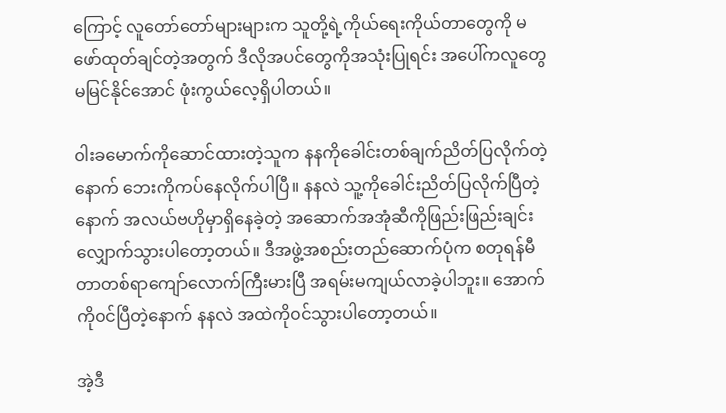ကြောင့် လူတော်တော်များများက သူတို့ရဲ့ကိုယ်ရေးကိုယ်တာတွေကို မဖော်ထုတ်ချင်တဲ့အတွက် ဒီလိုအပင်တွေကိုအသုံးပြုရင်း အပေါ်ကလူတွေမမြင်နိုင်အောင် ဖုံးကွယ်လေ့ရှိပါတယ်။

၀ါးခမောက်ကိုဆောင်ထားတဲ့သူက နနကိုခေါင်းတစ်ချက်ညိတ်ပြလိုက်တဲ့နောက် ဘေးကိုကပ်နေလိုက်ပါပြီ။ နနလဲ သူ့ကိုခေါင်းညိတ်ပြလိုက်ပြီတဲ့နောက် အလယ်ဗဟိုမှာရှိနေခဲ့တဲ့ အဆောက်အအုံဆီကိုဖြည်းဖြည်းချင်းလျှောက်သွားပါတော့တယ်။ ဒီအဖွဲ့အစည်းတည်ဆောက်ပုံက စတုရန်မီတာတစ်ရာကျော်လောက်ကြီးမားပြီ အရမ်းမကျယ်လာခဲ့ပါဘူး။ အောက်ကို၀င်ပြီတဲ့နောက် နနလဲ အထဲကို၀င်သွားပါတော့တယ်။

အဲ့ဒီ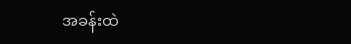အခန်းထဲ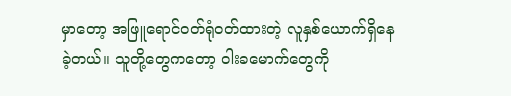မှာတော့ အဖြူရောင်၀တ်ရုံ၀တ်ထားတဲ့ လူနှစ်ယောက်ရှိနေခဲ့တယ်။ သူတို့တွေကတော့ ၀ါးခမောက်တွေကို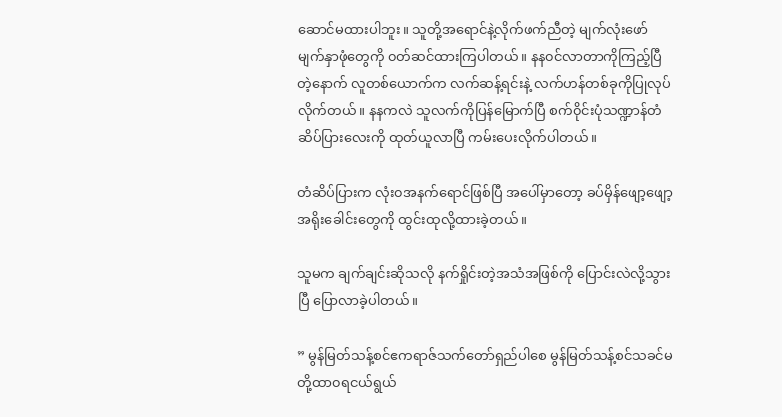ဆောင်မထားပါဘူး။ သူတို့အရောင်နဲ့လိုက်ဖက်ညီတဲ့ မျက်လုံးဖော်မျက်နှာဖုံတွေကို ၀တ်ဆင်ထားကြပါတယ်။ နန၀င်လာတာကိုကြည့်ပြီတဲ့နောက် လူတစ်ယောက်က လက်ဆန့်ရင်းနဲ့ လက်ဟန်တစ်ခုကိုပြုလုပ်လိုက်တယ်။ နနကလဲ သူလက်ကိုပြန်မြောက်ပြီ စက်၀ိုင်းပုံသဏ္ဍာန်တံဆိပ်ပြားလေးကို ထုတ်ယူလာပြီ ကမ်းပေးလိုက်ပါတယ်။

တံဆိပ်ပြားက လုံး၀အနက်ရောင်ဖြစ်ပြီ အပေါ်မှာတော့ ခပ်မှိန်ဖျော့ဖျော့အရိုးခေါင်းတွေကို ထွင်းထုလို့ထားခဲ့တယ်။

သူမက ချက်ချင်းဆိုသလို နက်ရှိုင်းတဲ့အသံအဖြစ်ကို ပြောင်းလဲလို့သွားပြီ ပြောလာခဲ့ပါတယ်။

” မွန်မြတ်သန့်စင်ဧကရာဇ်သက်တော်ရှည်ပါစေ မွန်မြတ်သန့်စင်သခင်မတို့ထာ၀ရငယ်ရွယ်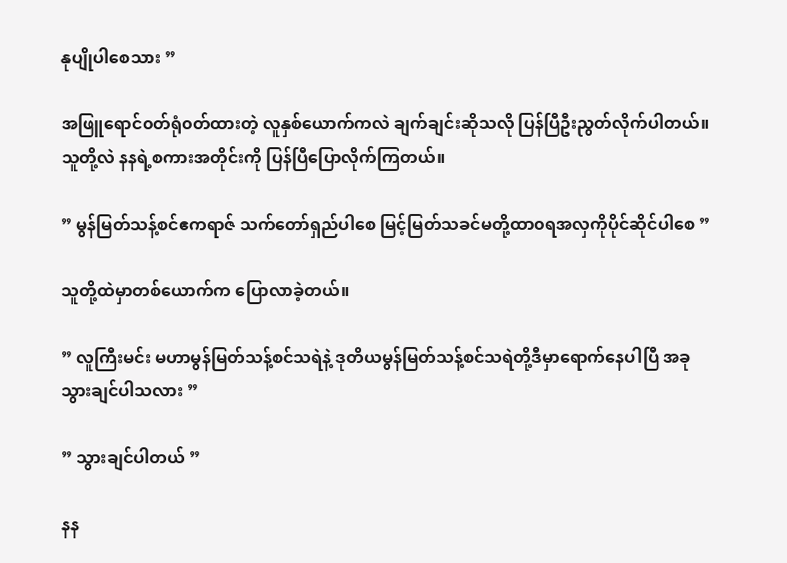နုပျိုပါစေသား ”

အဖြူရောင်၀တ်ရုံ၀တ်ထားတဲ့ လူနှစ်ယောက်ကလဲ ချက်ချင်းဆိုသလို ပြန်ပြီဦးညွတ်လိုက်ပါတယ်။ သူတို့လဲ နနရဲ့စကားအတိုင်းကို ပြန်ပြီပြောလိုက်ကြတယ်။

” မွန်မြတ်သန့်စင်ဧကရာဇ် သက်တော်ရှည်ပါစေ မြင့်မြတ်သခင်မတို့ထာ၀ရအလှကိုပိုင်ဆိုင်ပါစေ ”

သူတို့ထဲမှာတစ်ယောက်က ပြောလာခဲ့တယ်။

” လူကြီးမင်း မဟာမွန်မြတ်သန့်စင်သရဲနဲ့ ဒုတိယမွန်မြတ်သန့်စင်သရဲတို့ဒီမှာရောက်နေပါပြီ အခုသွားချင်ပါသလား ”

” သွားချင်ပါတယ် ”

နန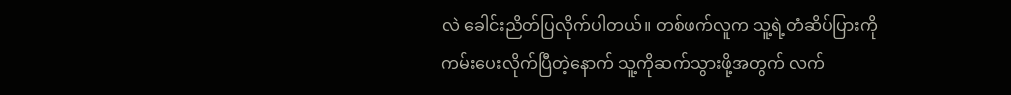လဲ ခေါင်းညိတ်ပြလိုက်ပါတယ်။ တစ်ဖက်လူက သူ့ရဲ့တံဆိပ်ပြားကိုကမ်းပေးလိုက်ပြီတဲ့နောက် သူ့ကိုဆက်သွားဖို့အတွက် လက်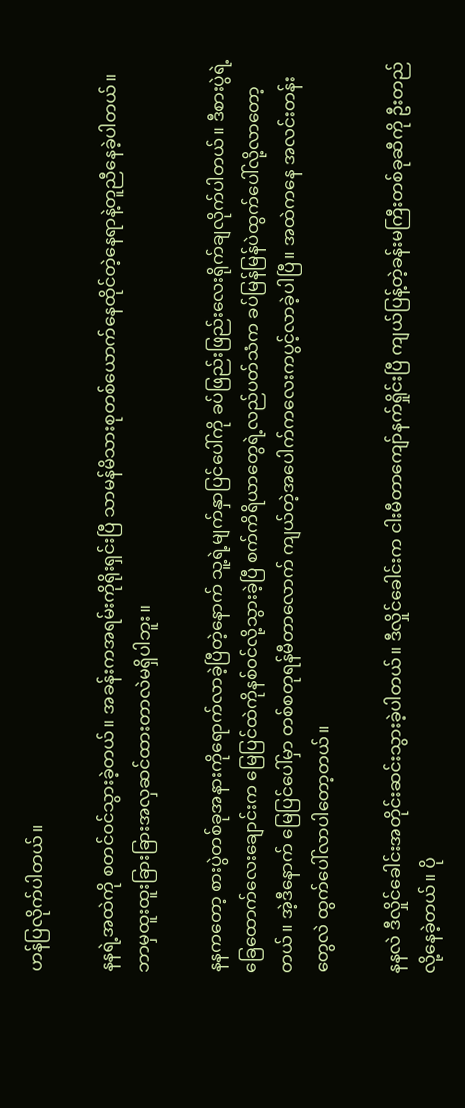ဟန်ပြလိုက်ပါတယ်။

နနရဲ့အထဲကို စတင်၀င်သွားခဲ့တယ်။ အခန်းကအရမ်းကိုရိုးရှင်းပြီ သာမန်မိသားစုတစ်ယောက်နေထိုင်တဲ့နေရာနဲ့တူညီနေခဲ့ပါတယ်။ ဘာမှထူးထူးခြားခြားအလှဆင်ထားတာလဲမရှိပါဘူး။

နနကတော့ စားပွဲတစ်ခုအနားကိုရောက်လာခဲ့ပြီတဲ့နောက် သူ့ရဲ့မျက်နှာပြင်ပေါ်ကို ခပ်ဖြည်းဖြည်းလေးရိုက်ချလိုက်ပါတယ်။ ဒီစားပွဲရဲ့ခြေထောက်လေးချောင်းက မြေပြင်ထဲကိုနစ်၀င်လို့သွားခဲ့ပြီ စက်ကိရိယာတွေရဲ့လည်ပတ်သံက ခပ်မြန်မြန်ပဲထွက်ပေါ်လို့လာတော့တယ်။ အဲ့ဒီနောက် မြေပြင်ပေါ်မှာ တစ်စတုရန်မီတာလောက် ကျယ်တဲ့အပေါက်ကလေးကပွင့်လာခဲ့ပါပြီ။ အထဲကနေ အလင်းတန်းတွေလဲ ထွက်ပေါ်လာပါတော့တယ်။

နနလဲ ဒီလှိုင်ခေါင်းအတိုင်းဆင်းသွားခဲ့ပါတယ်။ ဒီလှိုင်ခေါင်းက ငါးမီတာကျော်နက်ရှိုင်းပြီ ကျယ်ပြန့်တဲ့ခန်းမကြီးတစ်ခုဆီကို ဦးတည်လို့နေခဲ့တယ်။ ပို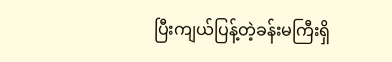ပြီးကျယ်ပြန့်တဲ့ခန်းမကြီးရှိ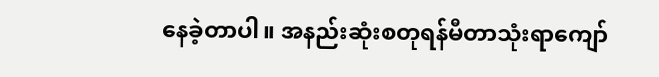နေခဲ့တာပါ။ အနည်းဆုံးစတုရန်မီတာသုံးရာကျော်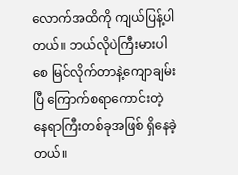လောက်အထိကို ကျယ်ပြန့်ပါတယ်။ ဘယ်လိုပဲကြီးမားပါစေ မြင်လိုက်တာနဲ့ကျောချမ်းပြီ ကြောက်စရာကောင်းတဲ့နေရာကြီးတစ်ခုအဖြစ် ရှိနေခဲ့တယ်။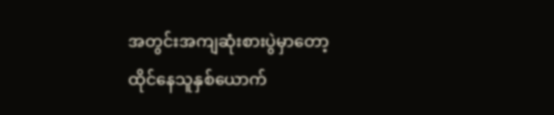အတွင်းအကျဆုံးစားပွဲမှာတော့ ထိုင်နေသူနှစ်ယောက်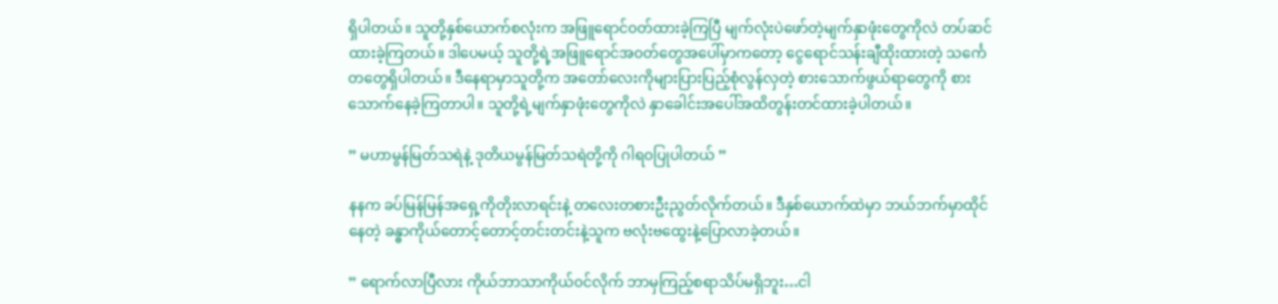ရှိပါတယ်။ သူတို့နှစ်ယောက်စလုံးက အဖြူရောင်၀တ်ထားခဲ့ကြပြီ မျက်လုံးပဲဖော်တဲ့မျက်နှာဖုံးတွေကိုလဲ တပ်ဆင်ထားခဲ့ကြတယ်။ ဒါပေမယ့် သူတို့ရဲ့အဖြူရောင်အ၀တ်တွေအပေါ်မှာကတော့ ငွေရောင်သန်းချီထိုးထားတဲ့ သင်္ကေတတွေရှိပါတယ်။ ဒီနေရာမှာသူတို့က အတော်လေးကိုများပြားပြည့်စုံလွန်လှတဲ့ စားသောက်ဖွယ်ရာတွေကို စားသောက်နေခဲ့ကြတာပါ။ သူတို့ရဲ့မျက်နှာဖုံးတွေကိုလဲ နှာခေါင်းအပေါ်အထိတွန်းတင်ထားခဲ့ပါတယ်။

” မဟာမွန်မြတ်သရဲနဲ့ ဒုတိယမွန်မြတ်သရဲတို့ကို ဂါရ၀ပြုပါတယ် ”

နနက ခပ်မြန်မြန်အရှေ့ကိုတိုးလာရင်းနဲ့ တလေးတစားဦးညွတ်လိုက်တယ်။ ဒီနှစ်ယောက်ထဲမှာ ဘယ်ဘက်မှာထိုင်နေတဲ့ ခန္ဓာကိုယ်တောင့်တောင့်တင်းတင်းနဲ့သူက ဗလုံးဗထွေးနဲ့ပြောလာခဲ့တယ်။

” ရောက်လာပြီလား ကိုယ်ဘာသာကိုယ်၀င်လိုက် ဘာမှကြည့်စရာသိပ်မရှိဘူး…ငါ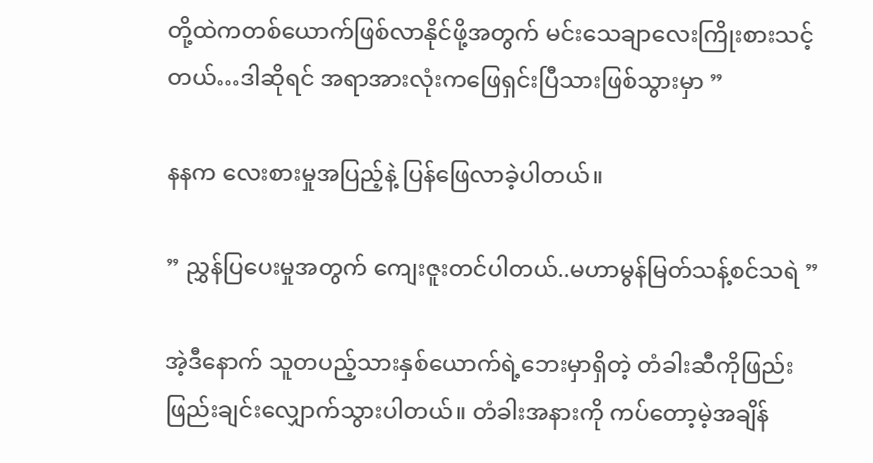တို့ထဲကတစ်ယောက်ဖြစ်လာနိုင်ဖို့အတွက် မင်းသေချာလေးကြိုးစားသင့်တယ်…ဒါဆိုရင် အရာအားလုံးကဖြေရှင်းပြီသားဖြစ်သွားမှာ ”

နနက လေးစားမှုအပြည့်နဲ့ ပြန်ဖြေလာခဲ့ပါတယ်။

” ညွှန်ပြပေးမှုအတွက် ကျေးဇူးတင်ပါတယ်..မဟာမွန်မြတ်သန့်စင်သရဲ ”

အဲ့ဒီနောက် သူတပည့်သားနှစ်ယောက်ရဲ့ဘေးမှာရှိတဲ့ တံခါးဆီကိုဖြည်းဖြည်းချင်းလျှောက်သွားပါတယ်။ တံခါးအနားကို ကပ်တော့မဲ့အချိန်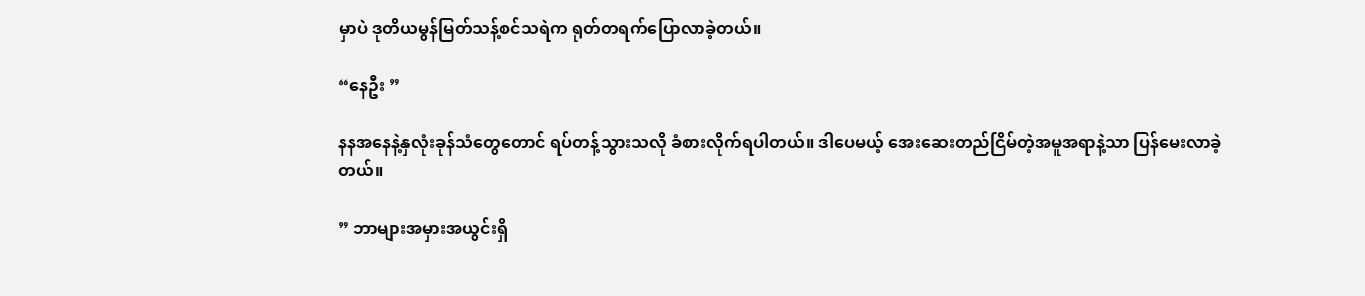မှာပဲ ဒုတိယမွန်မြတ်သန့်စင်သရဲက ရုတ်တရက်ပြောလာခဲ့တယ်။

“နေဦး ”

နနအနေနဲ့နှလုံးခုန်သံတွေတောင် ရပ်တန့်သွားသလို ခံစားလိုက်ရပါတယ်။ ဒါပေမယ့် အေးဆေးတည်ငြိမ်တဲ့အမူအရာနဲ့သာ ပြန်မေးလာခဲ့တယ်။

” ဘာများအမှားအယွင်းရှိ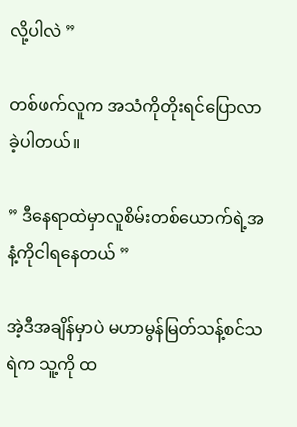လို့ပါလဲ ”

တစ်ဖက်လူက အသံကိုတိုးရင်ပြောလာခဲ့ပါတယ်။

” ဒီနေရာထဲမှာလူစိမ်းတစ်ယောက်ရဲ့အနံ့ကိုငါရနေတယ် ”

အဲ့ဒီအချိန်မှာပဲ မဟာမွန်မြတ်သန့်စင်သရဲက သူ့ကို ထ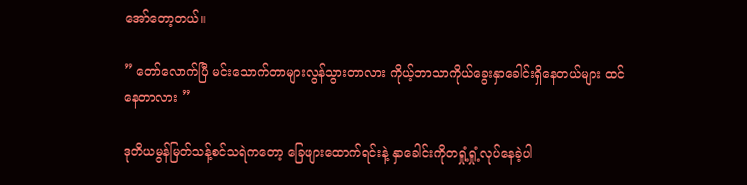အော်တော့တယ်။

” တော်လောက်ပြီ မင်းသောက်တာများလွန်သွားတာလား ကိုယ့်ဘာသာကိုယ်ခွေးနှာခေါင်းရှိနေတယ်များ ထင်နေတာလား ”

ဒုတိယမွန်မြတ်သန့်စင်သရဲကတော့ ခြေဖျားထောက်ရင်းနဲ့ နှာခေါင်းကိုတရှုံ့ရှုံ့လုပ်နေခဲ့ပါ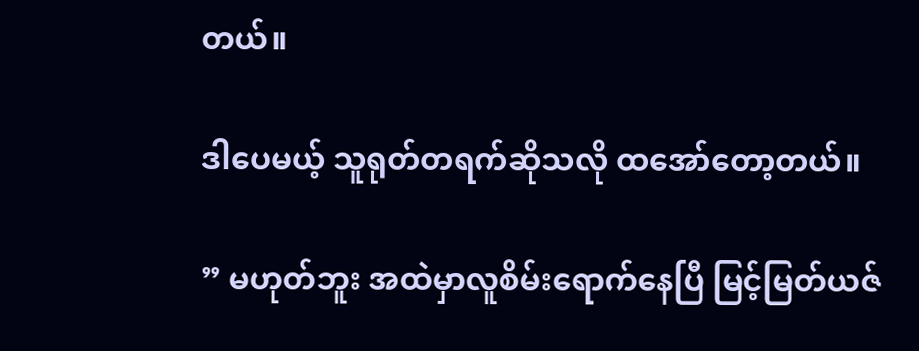တယ်။

ဒါပေမယ့် သူရုတ်တရက်ဆိုသလို ထအော်တော့တယ်။

” မဟုတ်ဘူး အထဲမှာလူစိမ်းရောက်နေပြီ မြင့်မြတ်ယဇ်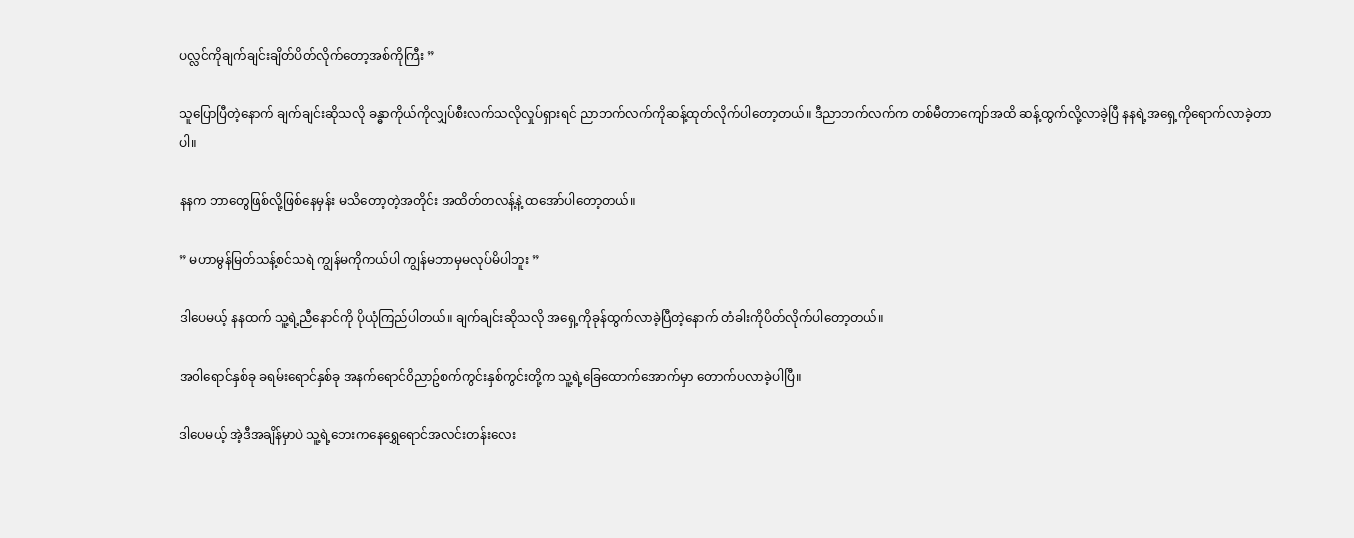ပလ္လင်ကိုချက်ချင်းချိတ်ပိတ်လိုက်တော့အစ်ကိုကြီး ”

သူပြောပြီတဲ့နောက် ချက်ချင်းဆိုသလို ခန္ဓာကိုယ်ကိုလျှပ်စီးလက်သလိုလှုပ်ရှားရင် ညာဘက်လက်ကိုဆန့်ထုတ်လိုက်ပါတော့တယ်။ ဒီညာဘက်လက်က တစ်မီတာကျော်အထိ ဆန့်ထွက်လို့လာခဲ့ပြီ နနရဲ့အရှေ့ကိုရောက်လာခဲ့တာပါ။

နနက ဘာတွေဖြစ်လို့ဖြစ်နေမှန်း မသိတော့တဲ့အတိုင်း အထိတ်တလန့်နဲ့ ထအော်ပါတော့တယ်။

” မဟာမွန်မြတ်သန့်စင်သရဲ ကျွန်မကိုကယ်ပါ ကျွန်မဘာမှမလုပ်မိပါဘူး ”

ဒါပေမယ့် နနထက် သူ့ရဲ့ညီနောင်ကို ပိုယုံကြည်ပါတယ်။ ချက်ချင်းဆိုသလို အရှေ့ကိုခုန်ထွက်လာခဲ့ပြီတဲ့နောက် တံခါးကိုပိတ်လိုက်ပါတော့တယ်။

အ၀ါရောင်နှစ်ခု ခရမ်းရောင်နှစ်ခု အနက်ရောင်၀ိညာဥ်စက်ကွင်းနှစ်ကွင်းတို့က သူ့ရဲ့ခြေထောက်အောက်မှာ တောက်ပလာခဲ့ပါပြီ။

ဒါပေမယ့် အဲ့ဒီအချိန်မှာပဲ သူ့ရဲ့ဘေးကနေရွှေရောင်အလင်းတန်းလေး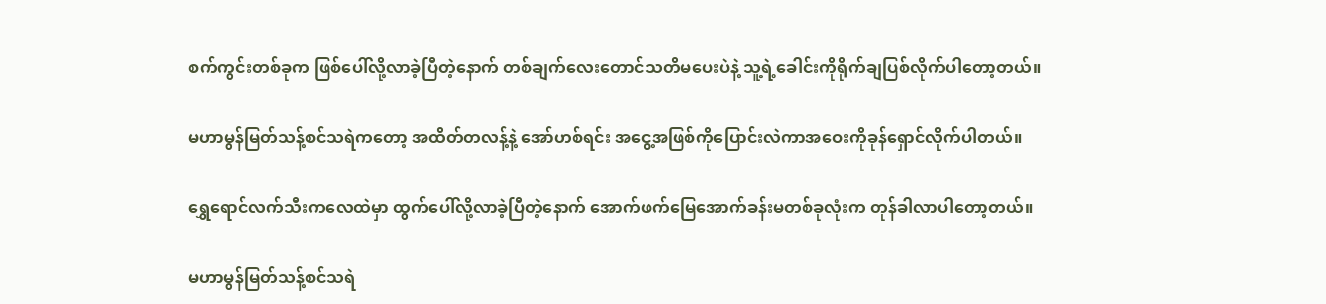စက်ကွင်းတစ်ခုက ဖြစ်ပေါ်လို့လာခဲ့ပြီတဲ့နောက် တစ်ချက်လေးတောင်သတိမပေးပဲနဲ့ သူ့ရဲ့ခေါင်းကိုရိုက်ချပြစ်လိုက်ပါတော့တယ်။

မဟာမွန်မြတ်သန့်စင်သရဲကတော့ အထိတ်တလန့်နဲ့ အော်ဟစ်ရင်း အငွေ့အဖြစ်ကိုပြောင်းလဲကာအဝေးကိုခုန်ရှောင်လိုက်ပါတယ်။

ရွှေရောင်လက်သီးကလေထဲမှာ ထွက်ပေါ်လို့လာခဲ့ပြီတဲ့နောက် အောက်ဖက်မြေအောက်ခန်းမတစ်ခုလုံးက တုန်ခါလာပါတော့တယ်။

မဟာမွန်မြတ်သန့်စင်သရဲ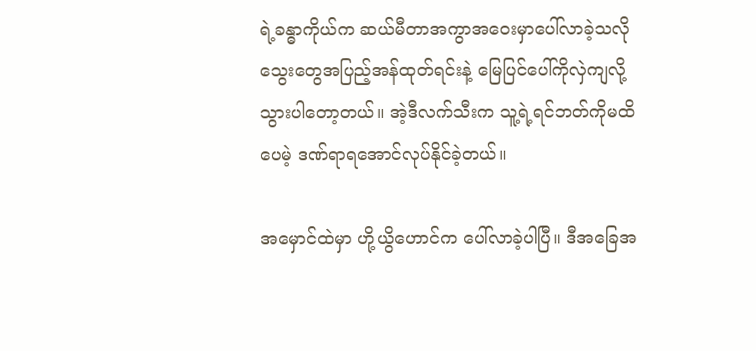ရဲ့ခန္ဓာကိုယ်က ဆယ်မီတာအကွာအဝေးမှာပေါ်လာခဲ့သလို သွေးတွေအပြည့်အန်ထုတ်ရင်းနဲ့ မြေပြင်ပေါ်ကိုလှဲကျလို့သွားပါတော့တယ်။ အဲ့ဒီလက်သီးက သူ့ရဲ့ရင်ဘတ်ကိုမထိပေမဲ့ ဒဏ်ရာရအောင်လုပ်နိုင်ခဲ့တယ်။

အမှောင်ထဲမှာ ဟို့ယွိဟောင်က ပေါ်လာခဲ့ပါပြီ။ ဒီအခြေအ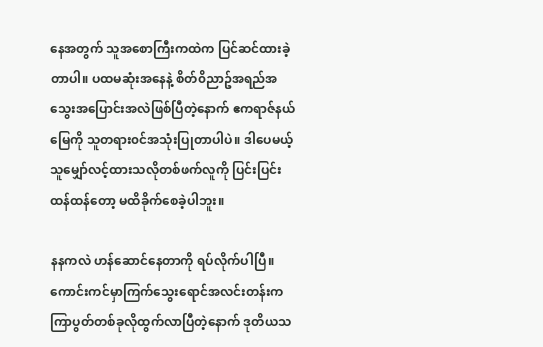နေအတွက် သူအစောကြီးကထဲက ပြင်ဆင်ထားခဲ့တာပါ။ ပထမဆုံးအနေနဲ့ စိတ်၀ိညာဥ်အရည်အသွေးအပြောင်းအလဲဖြစ်ပြီတဲ့နောက် ဧကရာဇ်နယ်မြေကို သူတရား၀င်အသုံးပြုတာပါပဲ။ ဒါပေမယ့် သူမျှော်လင့်ထားသလိုတစ်ဖက်လူကို ပြင်းပြင်းထန်ထန်တော့ မထိခိုက်စေခဲ့ပါဘူး။

နနကလဲ ဟန်ဆောင်နေတာကို ရပ်လိုက်ပါပြီ။ ကောင်းကင်မှာကြက်သွေးရောင်အလင်းတန်းက ကြာပွတ်တစ်ခုလိုထွက်လာပြီတဲ့နောက် ဒုတိယသ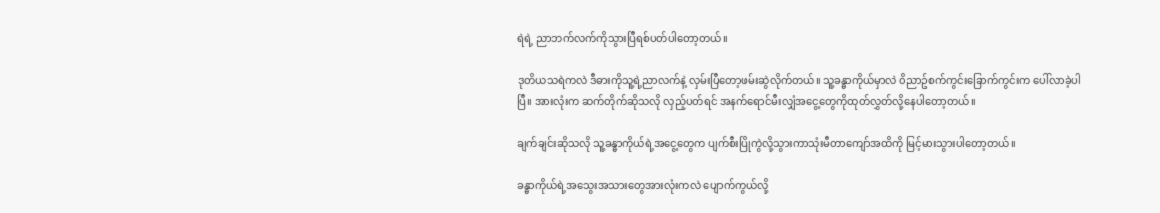ရဲရဲ့ ညာဘက်လက်ကိုသွားပြီရစ်ပတ်ပါတော့တယ်။

ဒုတိယသရဲကလဲ ဒီဓားကိုသူ့ရဲ့ညာလက်နဲ့ လှမ်းပြီတော့ဖမ်းဆွဲလိုက်တယ်။ သူ့ခန္ဓာကိုယ်မှာလဲ ၀ိညာဥ်စက်ကွင်းခြောက်ကွင်းက ပေါ်လာခဲ့ပါပြီ။ အားလုံးက ဆက်တိုက်ဆိုသလို လှည့်ပတ်ရင် အနက်ရောင်မီးလျှံအငွေ့တွေကိုထုတ်လွှတ်လို့နေပါတော့တယ်။

ချက်ချင်းဆိုသလို သူ့ခန္ဓာကိုယ်ရဲ့အငွေ့တွေက ပျက်စီးပြိုကွဲလို့သွားကာသုံးမီတာကျော်အထိကို မြင့်မားသွားပါတော့တယ်။

ခန္ဓာကိုယ်ရဲ့အသွေးအသားတွေအားလုံးကလဲ ပျောက်ကွယ်လို့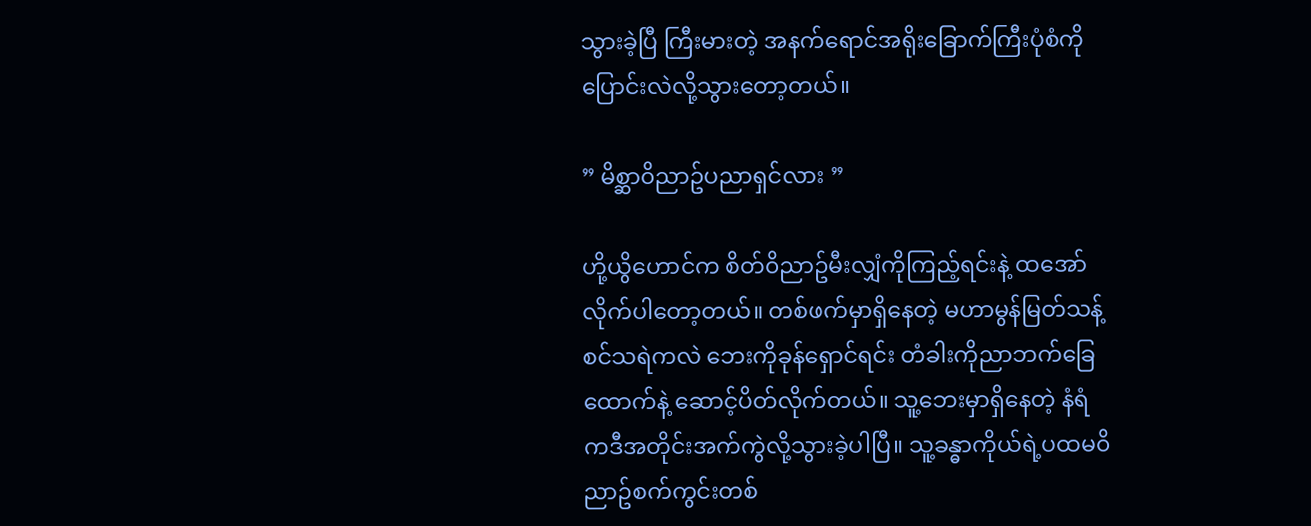သွားခဲ့ပြီ ကြီးမားတဲ့ အနက်ရောင်အရိုးခြောက်ကြီးပုံစံကို ပြောင်းလဲလို့သွားတော့တယ်။

” မိစ္ဆာ၀ိညာဥ်ပညာရှင်လား ”

ဟို့ယွိဟောင်က စိတ်၀ိညာဥ်မီးလျှံကိုကြည့်ရင်းနဲ့ ထအော်လိုက်ပါတော့တယ်။ တစ်ဖက်မှာရှိနေတဲ့ မဟာမွန်မြတ်သန့်စင်သရဲကလဲ ဘေးကိုခုန်ရှောင်ရင်း တံခါးကိုညာဘက်ခြေထောက်နဲ့ ဆောင့်ပိတ်လိုက်တယ်။ သူ့ဘေးမှာရှိနေတဲ့ နံရံကဒီအတိုင်းအက်ကွဲလို့သွားခဲ့ပါပြီ။ သူ့ခန္ဓာကိုယ်ရဲ့ပထမ၀ိညာဥ်စက်ကွင်းတစ်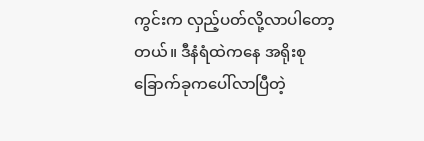ကွင်းက လှည့်ပတ်လို့လာပါတော့တယ်။ ဒီနံရံထဲကနေ အရိုးစုခြောက်ခုကပေါ်လာပြီတဲ့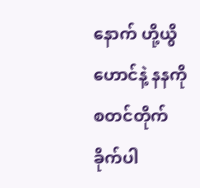နောက် ဟို့ယွိဟောင်နဲ့ နနကိုစတင်တိုက်ခိုက်ပါ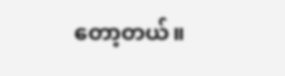တော့တယ်။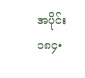အပိုင်း ၁၈၄•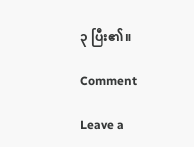၃ ပြီး၏။

Comment

Leave a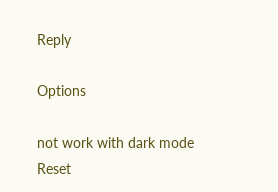Reply

Options

not work with dark mode
Reset